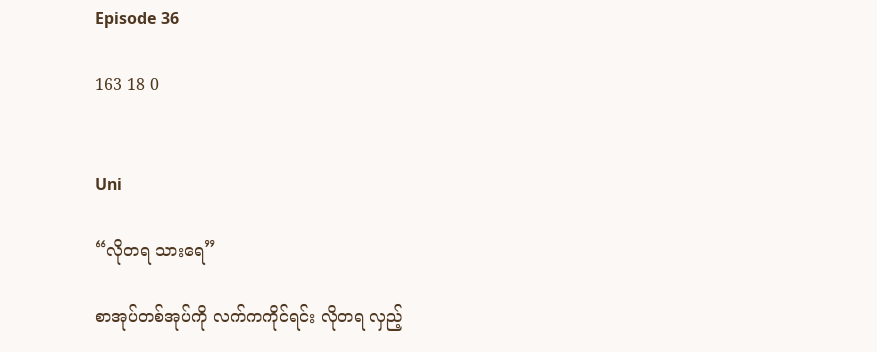Episode 36

163 18 0


Uni

“လိုတရ သားရေ”

စာအုပ်တစ်အုပ်ကို လက်ကကိုင်ရင်း လိုတရ လှည့်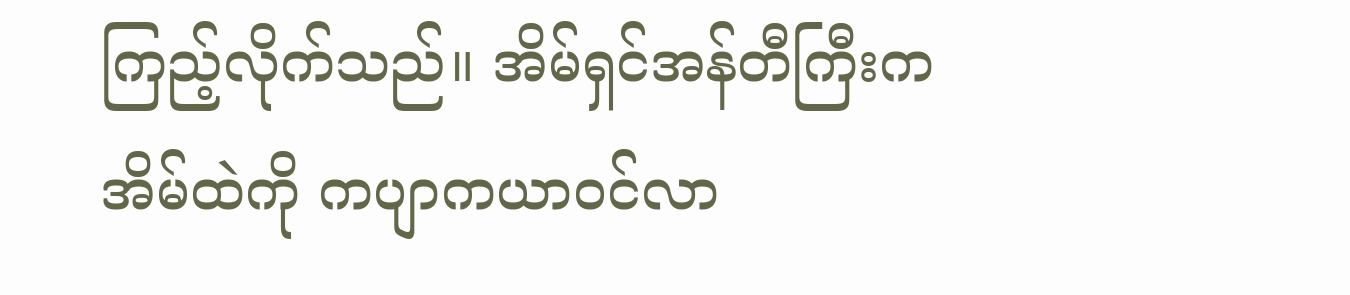ကြည့်လိုက်သည်။ အိမ်ရှင်အန်တီကြီးက အိမ်ထဲကို ကပျာကယာဝင်လာ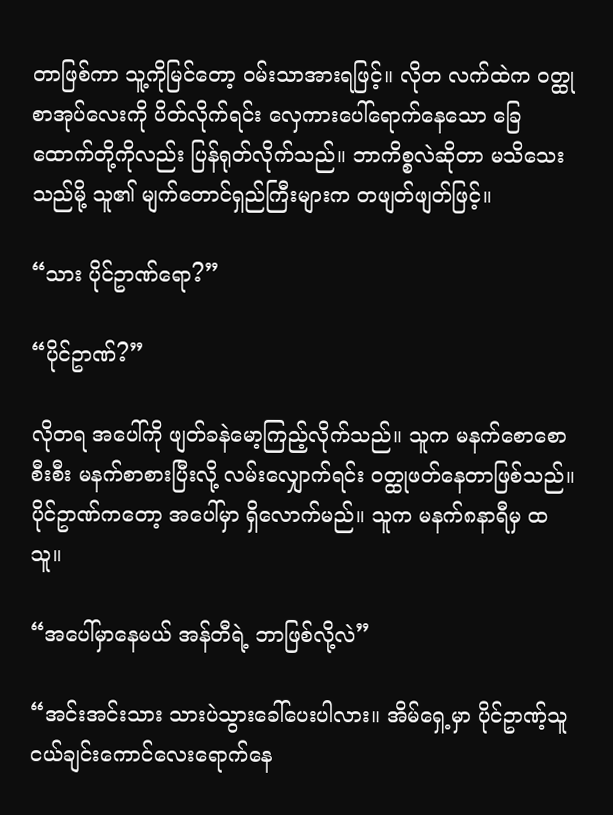တာဖြစ်ကာ သူ့ကိုမြင်တော့ ဝမ်းသာအားရဖြင့်။ လိုတ လက်ထဲက ဝတ္ထုစာအုပ်လေးကို ပိတ်လိုက်ရင်း လှေကားပေါ်ရောက်နေသော ခြေထောက်တို့ကိုလည်း ပြန်ရုတ်လိုက်သည်။ ဘာကိစ္စလဲဆိုတာ မသိသေးသည်မို့ သူ၏ မျက်တောင်ရှည်ကြီးများက တဖျတ်ဖျတ်ဖြင့်။

“သား ပိုင်ဥာဏ်ရော?”

“ပိုင်ဥာဏ်?”

လိုတရ အပေါ်ကို ဖျတ်ခနဲမော့ကြည့်လိုက်သည်။ သူက မနက်စောစောစီးစီး မနက်စာစားပြီးလို့ လမ်းလျှောက်ရင်း ဝတ္ထုဖတ်နေတာဖြစ်သည်။ ပိုင်ဥာဏ်ကတော့ အပေါ်မှာ ရှိလောက်မည်။ သူက မနက်၈နာရီမှ ထသူ။

“အပေါ်မှာနေမယ် အန်တီရဲ့ ဘာဖြစ်လို့လဲ”

“အင်းအင်းသား သားပဲသွားခေါ်ပေးပါလား။ အိမ်ရှေ့မှာ ပိုင်ဥာဏ့်သူငယ်ချင်းကောင်လေးရောက်နေ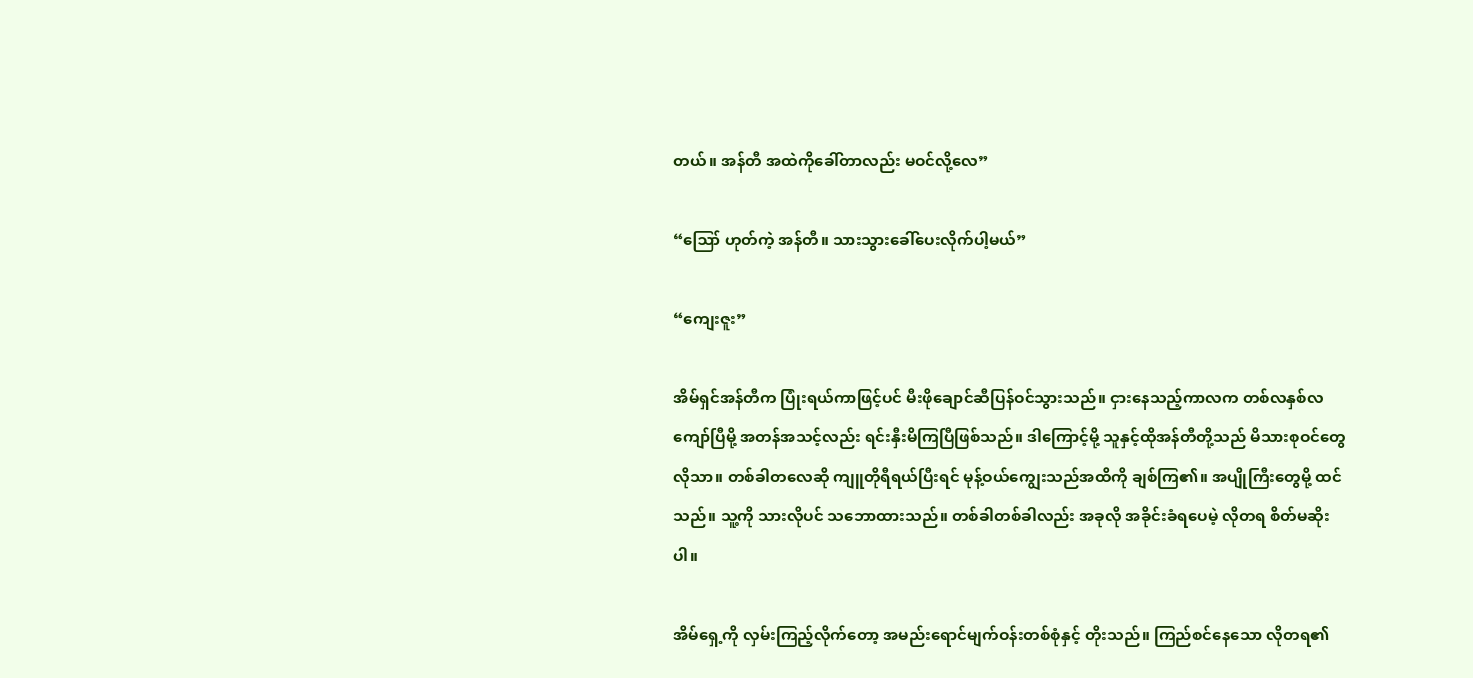တယ်။ အန်တီ အထဲကိုခေါ်တာလည်း မဝင်လို့လေ”

“ဪ ဟုတ်ကဲ့ အန်တီ။ သားသွားခေါ်ပေးလိုက်ပါ့မယ်”

“ကျေးဇူး”

အိမ်ရှင်အန်တီက ပြုံးရယ်ကာဖြင့်ပင် မီးဖိုချောင်ဆီပြန်ဝင်သွားသည်။ ငှားနေသည့်ကာလက တစ်လနှစ်လကျော်ပြီမို့ အတန်အသင့်လည်း ရင်းနှီးမိကြပြီဖြစ်သည်။ ဒါကြောင့်မို့ သူနှင့်ထိုအန်တီတို့သည် မိသားစုဝင်တွေလိုသာ။ တစ်ခါတလေဆို ကျူတိုရီရယ်ပြီးရင် မုန့်ဝယ်ကျွေးသည်အထိကို ချစ်ကြ၏။ အပျိုကြီးတွေမို့ ထင်သည်။ သူ့ကို သားလိုပင် သဘောထားသည်။ တစ်ခါတစ်ခါလည်း အခုလို အခိုင်းခံရပေမဲ့ လိုတရ စိတ်မဆိုးပါ။

အိမ်ရှေ့ကို လှမ်းကြည့်လိုက်တော့ အမည်းရောင်မျက်ဝန်းတစ်စုံနှင့် တိုးသည်။ ကြည်စင်နေသော လိုတရ၏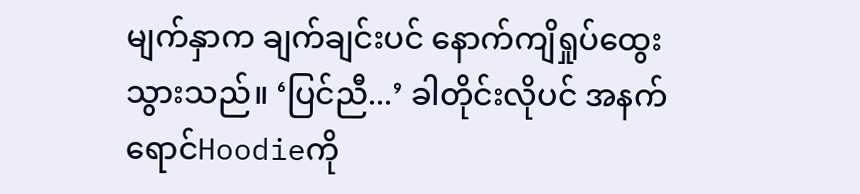မျက်နှာက ချက်ချင်းပင် နောက်ကျိရှုပ်ထွေးသွားသည်။ ‘ပြင်ညီ...’ ခါတိုင်းလိုပင် အနက်ရောင်Hoodieကို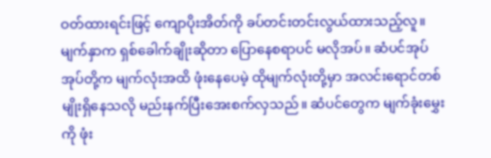ဝတ်ထားရင်းဖြင့် ကျောပိုးအိတ်ကို ခပ်တင်းတင်းလွယ်ထားသည့်လူ။ မျက်နှာက ရှစ်ခေါက်ချိုးဆိုတာ ပြောနေစရာပင် မလိုအပ်။ ဆံပင်အုပ်အုပ်တို့က မျက်လုံးအထိ ဖုံးနေပေမဲ့ ထိုမျက်လုံးတို့မှာ အလင်းရောင်တစ်မျိုးရှိနေသလို မည်းနက်ပြီးအေးစက်လှသည်။ ဆံပင်တွေက မျက်ခုံးမွှေးကို ဖုံး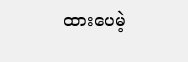ထားပေမဲ့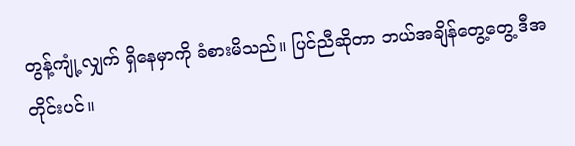တွန့်ကျုံ့လျှက် ရှိနေမှာကို ခံစားမိသည်။ ပြင်ညီဆိုတာ ဘယ်အချိန်တွေ့တွေ့ ဒီအတိုင်းပင်။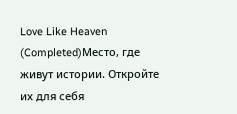Love Like Heaven (Completed)Место, где живут истории. Откройте их для себя